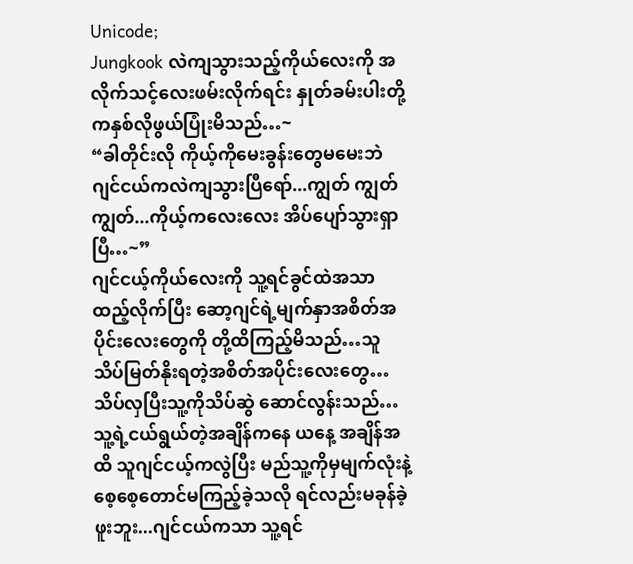Unicode;
Jungkook လဲကျသွားသည့်ကိုယ်လေးကို အလိုက်သင့်လေးဖမ်းလိုက်ရင်း နှုတ်ခမ်းပါးတို့ကနှစ်လိုဖွယ်ပြုံးမိသည်…~
“ခါတိုင်းလို ကိုယ့်ကိုမေးခွန်းတွေမမေးဘဲ ဂျင်ငယ်ကလဲကျသွားပြီရော်...ကျွတ် ကျွတ် ကျွတ်...ကိုယ့်ကလေးလေး အိပ်ပျော်သွားရှာပြီ…~”
ဂျင်ငယ့်ကိုယ်လေးကို သူ့ရင်ခွင်ထဲအသာ ထည့်လိုက်ပြီး ဆော့ဂျင်ရဲ့မျက်နှာအစိတ်အပိုင်းလေးတွေကို တို့ထိကြည့်မိသည်…သူသိပ်မြတ်နိုးရတဲ့အစိတ်အပိုင်းလေးတွေ…သိပ်လှပြီးသူ့ကိုသိပ်ဆွဲ ဆောင်လွန်းသည်…သူ့ရဲ့ငယ်ရွယ်တဲ့အချိန်ကနေ ယနေ့ အချိန်အထိ သူဂျင်ငယ့်ကလွဲပြီး မည်သူ့ကိုမှမျက်လုံးနဲ့စေ့စေ့တောင်မကြည့်ခဲ့သလို ရင်လည်းမခုန်ခဲ့ဖူးဘူး...ဂျင်ငယ်ကသာ သူ့ရင်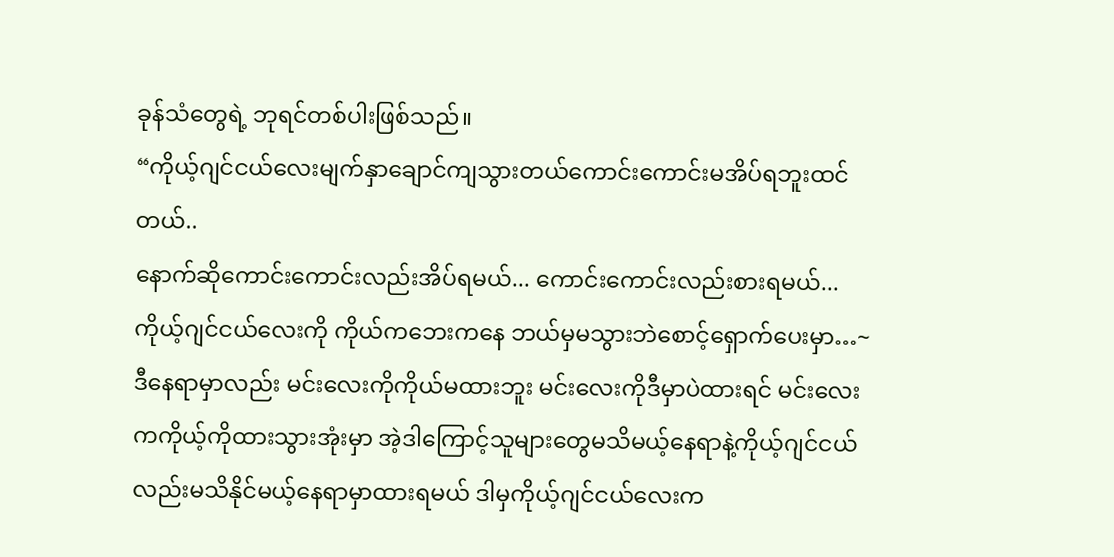ခုန်သံတွေရဲ့ ဘုရင်တစ်ပါးဖြစ်သည်။
“ကိုယ့်ဂျင်ငယ်လေးမျက်နှာချောင်ကျသွားတယ်ကောင်းကောင်းမအိပ်ရဘူးထင်တယ်..
နောက်ဆိုကောင်းကောင်းလည်းအိပ်ရမယ်... ကောင်းကောင်းလည်းစားရမယ်...ကိုယ့်ဂျင်ငယ်လေးကို ကိုယ်ကဘေးကနေ ဘယ်မှမသွားဘဲစောင့်ရှောက်ပေးမှာ…~ ဒီနေရာမှာလည်း မင်းလေးကိုကိုယ်မထားဘူး မင်းလေးကိုဒီမှာပဲထားရင် မင်းလေးကကိုယ့်ကိုထားသွားအုံးမှာ အဲ့ဒါကြောင့်သူများတွေမသိမယ့်နေရာနဲ့ကိုယ့်ဂျင်ငယ်လည်းမသိနိုင်မယ့်နေရာမှာထားရမယ် ဒါမှကိုယ့်ဂျင်ငယ်လေးက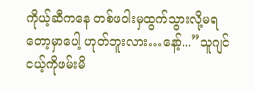ကိုယ့်ဆီကနေ တစ်ဖဝါးမှထွက်သွားလို့မရတော့မှာပေါ့ ဟုတ်ဘူးလား…နော့်...”သူဂျင်ငယ့်ကိုဖမ်းမိ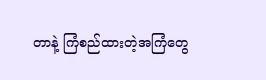တာနဲ့ ကြံစည်ထားတဲ့အကြံတွေ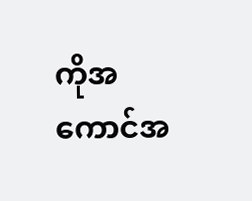ကိုအကောင်အ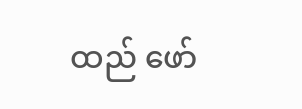ထည် ဖော်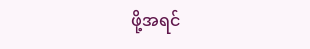ဖို့အရင်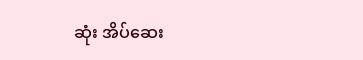ဆုံး အိပ်ဆေး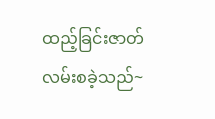ထည့်ခြင်းဇာတ်လမ်းစခဲ့သည်~